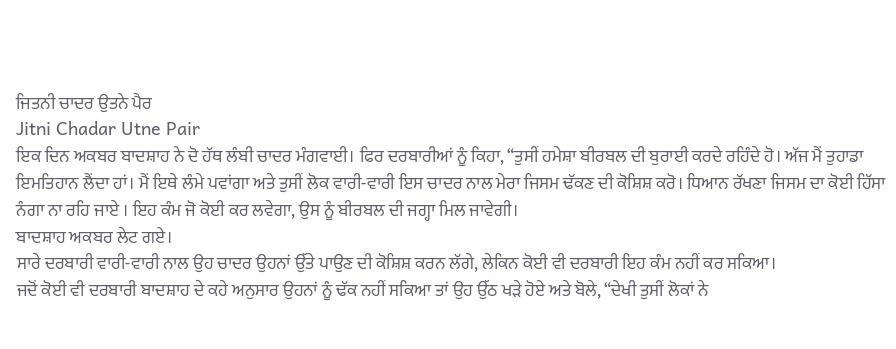ਜਿਤਨੀ ਚਾਦਰ ਉਤਨੇ ਪੈਰ
Jitni Chadar Utne Pair
ਇਕ ਦਿਨ ਅਕਬਰ ਬਾਦਸ਼ਾਹ ਨੇ ਦੋ ਹੱਥ ਲੰਬੀ ਚਾਦਰ ਮੰਗਵਾਈ। ਫਿਰ ਦਰਬਾਰੀਆਂ ਨੂੰ ਕਿਹਾ, “ਤੁਸੀਂ ਹਮੇਸ਼ਾ ਬੀਰਬਲ ਦੀ ਬੁਰਾਈ ਕਰਦੇ ਰਹਿੰਦੇ ਹੋ। ਅੱਜ ਮੈਂ ਤੁਹਾਡਾ ਇਮਤਿਹਾਨ ਲੈਂਦਾ ਹਾਂ। ਮੈਂ ਇਥੇ ਲੰਮੇ ਪਵਾਂਗਾ ਅਤੇ ਤੁਸੀਂ ਲੋਕ ਵਾਰੀ-ਵਾਰੀ ਇਸ ਚਾਦਰ ਨਾਲ ਮੇਰਾ ਜਿਸਮ ਢੱਕਣ ਦੀ ਕੋਸ਼ਿਸ਼ ਕਰੋ। ਧਿਆਨ ਰੱਖਣਾ ਜਿਸਮ ਦਾ ਕੋਈ ਹਿੱਸਾ ਨੰਗਾ ਨਾ ਰਹਿ ਜਾਏ । ਇਹ ਕੰਮ ਜੋ ਕੋਈ ਕਰ ਲਵੇਗਾ, ਉਸ ਨੂੰ ਬੀਰਬਲ ਦੀ ਜਗ੍ਹਾ ਮਿਲ ਜਾਵੇਗੀ।
ਬਾਦਸ਼ਾਹ ਅਕਬਰ ਲੇਟ ਗਏ।
ਸਾਰੇ ਦਰਬਾਰੀ ਵਾਰੀ-ਵਾਰੀ ਨਾਲ ਉਹ ਚਾਦਰ ਉਹਨਾਂ ਉੱਤੇ ਪਾਉਣ ਦੀ ਕੋਸ਼ਿਸ਼ ਕਰਨ ਲੱਗੇ, ਲੇਕਿਨ ਕੋਈ ਵੀ ਦਰਬਾਰੀ ਇਹ ਕੰਮ ਨਹੀਂ ਕਰ ਸਕਿਆ।
ਜਦੋਂ ਕੋਈ ਵੀ ਦਰਬਾਰੀ ਬਾਦਸ਼ਾਹ ਦੇ ਕਹੇ ਅਨੁਸਾਰ ਉਹਨਾਂ ਨੂੰ ਢੱਕ ਨਹੀਂ ਸਕਿਆ ਤਾਂ ਉਹ ਉੱਠ ਖੜੇ ਹੋਏ ਅਤੇ ਬੋਲੇ, “ਦੇਖੀ ਤੁਸੀਂ ਲੋਕਾਂ ਨੇ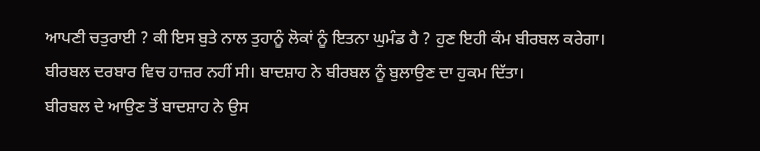ਆਪਣੀ ਚਤੁਰਾਈ ? ਕੀ ਇਸ ਬੁਤੇ ਨਾਲ ਤੁਹਾਨੂੰ ਲੋਕਾਂ ਨੂੰ ਇਤਨਾ ਘੁਮੰਡ ਹੈ ? ਹੁਣ ਇਹੀ ਕੰਮ ਬੀਰਬਲ ਕਰੇਗਾ।
ਬੀਰਬਲ ਦਰਬਾਰ ਵਿਚ ਹਾਜ਼ਰ ਨਹੀਂ ਸੀ। ਬਾਦਸ਼ਾਹ ਨੇ ਬੀਰਬਲ ਨੂੰ ਬੁਲਾਉਣ ਦਾ ਹੁਕਮ ਦਿੱਤਾ।
ਬੀਰਬਲ ਦੇ ਆਉਣ ਤੋਂ ਬਾਦਸ਼ਾਹ ਨੇ ਉਸ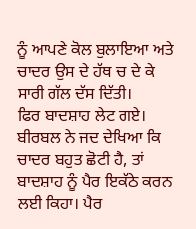ਨੂੰ ਆਪਣੇ ਕੋਲ ਬੁਲਾਇਆ ਅਤੇ ਚਾਦਰ ਉਸ ਦੇ ਹੱਥ ਚ ਦੇ ਕੇ ਸਾਰੀ ਗੱਲ ਦੱਸ ਦਿੱਤੀ।
ਫਿਰ ਬਾਦਸ਼ਾਹ ਲੇਟ ਗਏ।
ਬੀਰਬਲ ਨੇ ਜਦ ਦੇਖਿਆ ਕਿ ਚਾਦਰ ਬਹੁਤ ਛੋਟੀ ਹੈ, ਤਾਂ ਬਾਦਸ਼ਾਹ ਨੂੰ ਪੈਰ ਇਕੱਠੇ ਕਰਨ ਲਈ ਕਿਹਾ। ਪੈਰ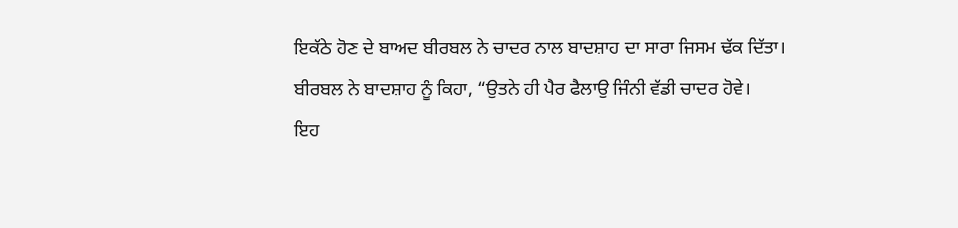ਇਕੱਠੇ ਹੋਣ ਦੇ ਬਾਅਦ ਬੀਰਬਲ ਨੇ ਚਾਦਰ ਨਾਲ ਬਾਦਸ਼ਾਹ ਦਾ ਸਾਰਾ ਜਿਸਮ ਢੱਕ ਦਿੱਤਾ।
ਬੀਰਬਲ ਨੇ ਬਾਦਸ਼ਾਹ ਨੂੰ ਕਿਹਾ, “ਉਤਨੇ ਹੀ ਪੈਰ ਫੈਲਾਉ ਜਿੰਨੀ ਵੱਡੀ ਚਾਦਰ ਹੋਵੇ।
ਇਹ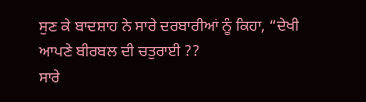ਸੁਣ ਕੇ ਬਾਦਸ਼ਾਹ ਨੇ ਸਾਰੇ ਦਰਬਾਰੀਆਂ ਨੂੰ ਕਿਹਾ, “ਦੇਖੀ ਆਪਣੇ ਬੀਰਬਲ ਦੀ ਚਤੁਰਾਈ ??
ਸਾਰੇ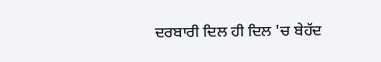ਦਰਬਾਰੀ ਦਿਲ ਹੀ ਦਿਲ 'ਚ ਬੇਹੱਦ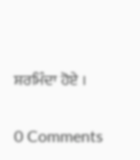ਸ਼ਰਮਿੰਦਾ ਹੋਏ ।

0 Comments